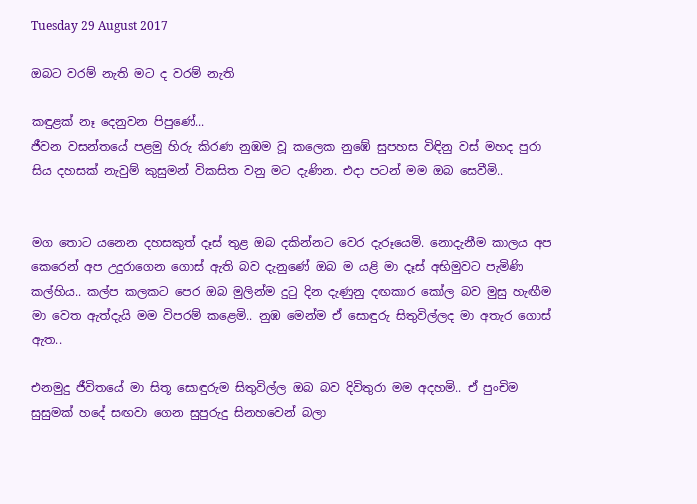Tuesday 29 August 2017

ඔබට වරම් නැති මට ද වරම් නැති

කඳුළක් නෑ දෙනුවන පිපුණේ...
ජීවන වසන්තයේ පළමු හිරු කිරණ නුඹම වූ කලෙක නුඹේ සුපහස විඳිනු වස් මහද පුරා සිය දහසක් නැවුම් කුසුමන් විකසිත වනු මට දැණින. එදා පටන් මම ඔබ සෙවීමි..


මග තොට යනෙන දහසකුත් දෑස් තුළ ඔබ දකින්නට වෙර දැරූයෙමි. නොදැනීම කාලය අප කෙරෙන් අප උදුරාගෙන ගොස් ඇති බව දැනුණේ ඔබ ම යළි මා දෑස් අභිමුවට පැමිණි කල්හිය.. කල්ප කලකට පෙර ඔබ මුලින්ම දුටු දින දැණුනු දඟකාර කෝල බව මුසු හැඟීම මා වෙත ඇත්දැයි මම විපරම් කළෙමි.. නුඹ මෙන්ම ඒ සොඳුරු සිතුවිල්ලද මා අතැර ගොස් ඇත..

එනමුදු ජීවිතයේ මා සිතූ සොඳුරුම සිතුවිල්ල ඔබ බව දිවිතුරා මම අදහමි.. ඒ පුංචිම සුසුමක් හදේ සඟවා ගෙන සුපුරුදු සිනහවෙන් බලා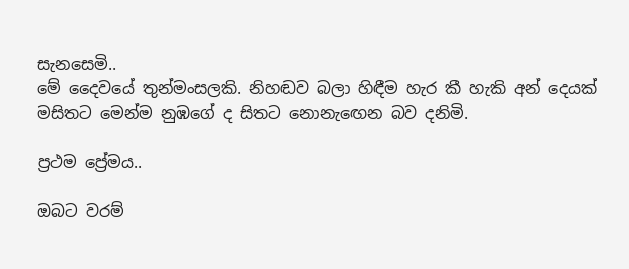සැනසෙමි..
මේ දෛවයේ තුන්මංසලකි. නිහඬව බලා හිඳීම හැර කී හැකි අන් දෙයක් මසිතට මෙන්ම නුඹගේ ද සිතට නොනැඟෙන බව දනිමි.

ප්‍රථම ප්‍රේමය..

ඔබට වරම්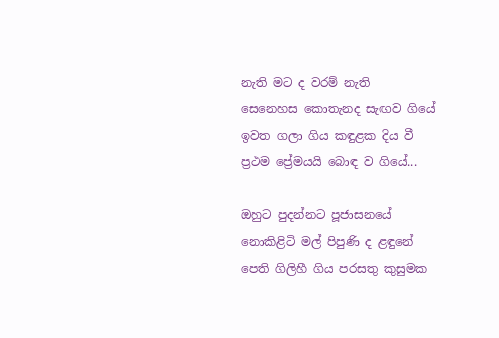නැති මට ද වරම් නැති
සෙනෙහස කොතැනද සැඟව ගියේ
ඉවත ගලා ගිය කඳුළක දිය වී
ප්‍රථම ප්‍රේමයයි බොඳ ව ගියේ...

ඔහුට පුදන්නට පූජාසනයේ
නොකිළිටි මල් පිපුණි ද ළඳුනේ
පෙති ගිලිහී ගිය පරසතු කුසුමක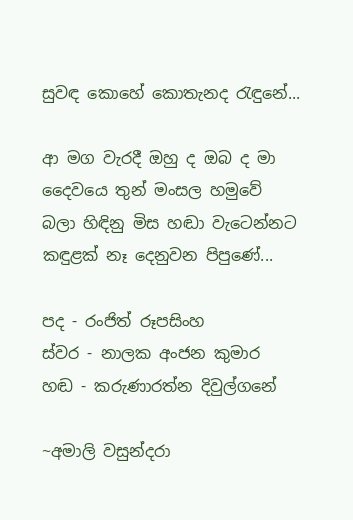සුවඳ කොහේ කොතැනද රැඳුනේ...

ආ මග වැරදී ඔහු ද ඔබ ද මා
දෛවයෙ තුන් මංසල හමුවේ
බලා හිඳිනු මිස හඬා වැටෙන්නට
කඳුළක්‌ නෑ දෙනුවන පිපුණේ...

පද - රංජිත් රූපසිංහ
ස්වර - නාලක අංජන කුමාර
හඬ - කරුණාරත්න දිවුල්ගනේ

~අමාලි වසුන්දරා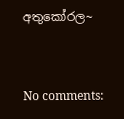අතුකෝරල~


No comments: